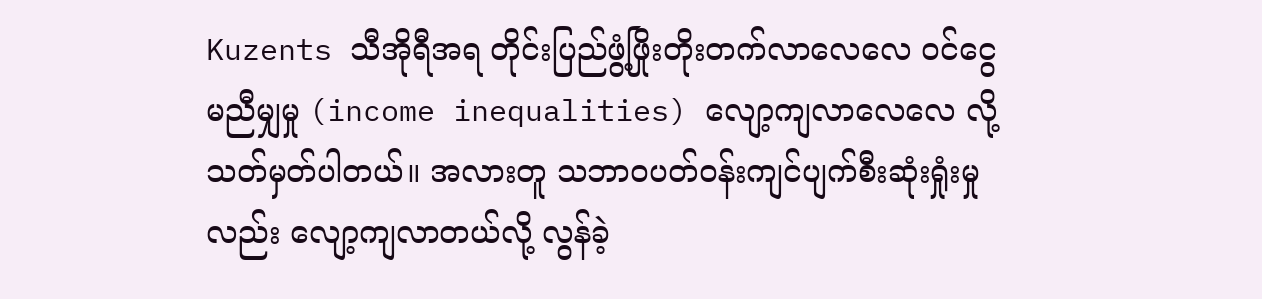Kuzents သီအိုရီအရ တိုင်းပြည်ဖွံ့ဖြိုးတိုးတက်လာလေလေ ဝင်ငွေမညီမျှမှု (income inequalities) လျော့ကျလာလေလေ လို့ သတ်မှတ်ပါတယ်။ အလားတူ သဘာဝပတ်ဝန်းကျင်ပျက်စီးဆုံးရှုံးမှုလည်း လျော့ကျလာတယ်လို့ လွန်ခဲ့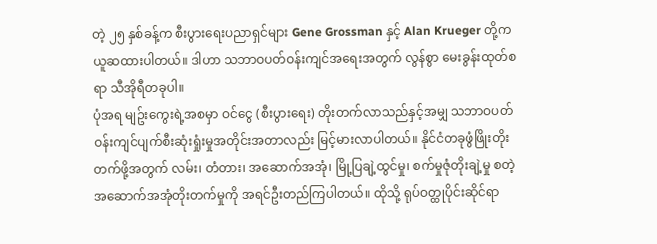တဲ့ ၂၅ နှစ်ခန့်က စီးပွားရေးပညာရှင်များ Gene Grossman နှင့် Alan Krueger တို့က ယူဆထားပါတယ်။ ဒါဟာ သဘာဝပတ်ဝန်းကျင်အရေးအတွက် လွန်စွာ မေးခွန်းထုတ်စရာ သီအိုရီတခုပါ။
ပုံအရ မျဥ်းကွေးရဲ့အစမှာ ဝင်ငွေ (စီးပွားရေး) တိုးတက်လာသည်နှင့်အမျှ သဘာဝပတ်ဝန်းကျင်ပျက်စီးဆုံးရှုံးမှုအတိုင်းအတာလည်း မြင့်မားလာပါတယ်။ နိုင်ငံတခုဖွံဖြိုးတိုးတက်ဖို့အတွက် လမ်း၊ တံတား၊ အဆောက်အအုံ၊ မြို့ပြချဲ့ထွင်မှု၊ စက်မှုဇုံတိုးချဲ့မှု စတဲ့ အဆောက်အအုံတိုးတက်မှုကို အရင်ဦးတည်ကြပါတယ်။ ထိုသို့ ရုပ်ဝတ္ထုပိုင်းဆိုင်ရာ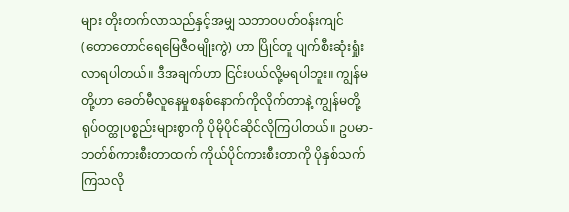များ တိုးတက်လာသည်နှင့်အမျှ သဘာဝပတ်ဝန်းကျင် (တောတောင်ရေမြေဇီဝမျိုးကွဲ) ဟာ ပြိုင်တူ ပျက်စီးဆုံးရှုံးလာရပါတယ်။ ဒီအချက်ဟာ ငြင်းပယ်လို့မရပါဘူး။ ကျွန်မတို့ဟာ ခေတ်မီလူနေမှုစနစ်နောက်ကိုလိုက်တာနဲ့ ကျွန်မတို့ ရုပ်ဝတ္ထုပစ္စည်းများစွာကို ပိုမိုပိုင်ဆိုင်လိုကြပါတယ်။ ဥပမာ- ဘတ်စ်ကားစီးတာထက် ကိုယ်ပိုင်ကားစီးတာကို ပိုနှစ်သက်ကြသလို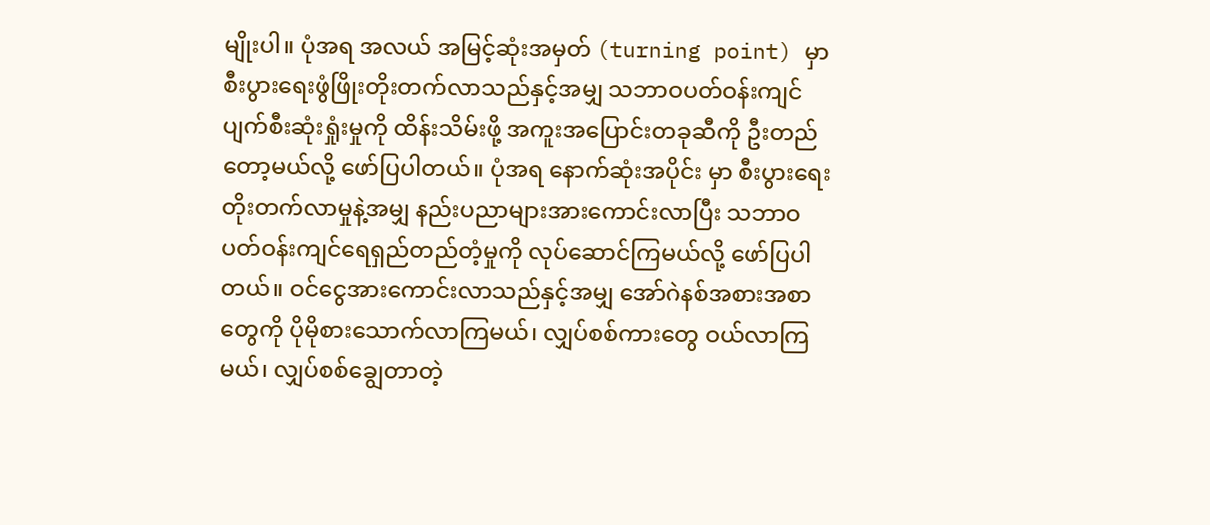မျိုးပါ။ ပုံအရ အလယ် အမြင့်ဆုံးအမှတ် (turning point) မှာ စီးပွားရေးဖွံဖြိုးတိုးတက်လာသည်နှင့်အမျှ သဘာဝပတ်ဝန်းကျင်ပျက်စီးဆုံးရှုံးမှုကို ထိန်းသိမ်းဖို့ အကူးအပြောင်းတခုဆီကို ဦးတည်တော့မယ်လို့ ဖော်ပြပါတယ်။ ပုံအရ နောက်ဆုံးအပိုင်း မှာ စီးပွားရေးတိုးတက်လာမှုနဲ့အမျှ နည်းပညာများအားကောင်းလာပြီး သဘာဝပတ်ဝန်းကျင်ရေရှည်တည်တံ့မှုကို လုပ်ဆောင်ကြမယ်လို့ ဖော်ပြပါတယ်။ ဝင်ငွေအားကောင်းလာသည်နှင့်အမျှ အော်ဂဲနစ်အစားအစာတွေကို ပိုမိုစားသောက်လာကြမယ်၊ လျှပ်စစ်ကားတွေ ဝယ်လာကြမယ်၊ လျှပ်စစ်ချွေတာတဲ့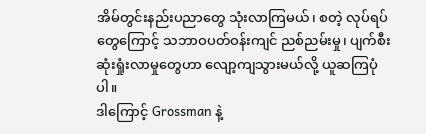အိမ်တွင်းနည်းပညာတွေ သုံးလာကြမယ်၊ စတဲ့ လုပ်ရပ်တွေကြောင့် သဘာဝပတ်ဝန်းကျင် ညစ်ညမ်းမှု၊ ပျက်စီးဆုံးရှုံးလာမှုတွေဟာ လျော့ကျသွားမယ်လို့ ယူဆကြပုံပါ။
ဒါကြောင့် Grossman နဲ့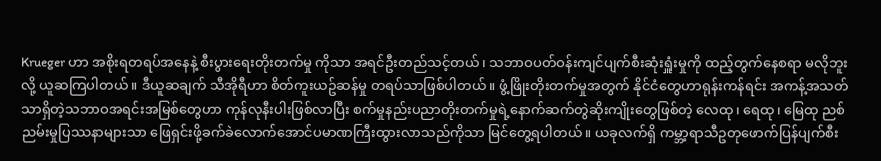Krueger ဟာ အစိုးရတရပ်အနေနဲ့ စီးပွားရေးတိုးတက်မှု ကိုသာ အရင်ဦးတည်သင့်တယ်၊ သဘာဝပတ်ဝန်းကျင်ပျက်စီးဆုံးရှူံးမှုကို ထည့်တွက်နေစရာ မလိုဘူးလို့ ယူဆကြပါတယ်။ ဒီယူဆချက် သီအိုရီဟာ စိတ်ကူးယဥ်ဆန်မှု တရပ်သာဖြစ်ပါတယ်။ ဖွံ့ဖြိုးတိုးတက်မှုအတွက် နိုင်ငံတွေဟာရုန်းကန်ရင်း အကန့်အသတ်သာရှိတဲ့သဘာဝအရင်းအမြစ်တွေဟာ ကုန်လုနီးပါးဖြစ်လာပြီး စက်မှုနည်းပညာတိုးတက်မှုရဲ့နောက်ဆက်တွဲဆိုးကျိုးတွေဖြစ်တဲ့ လေထု၊ ရေထု၊ မြေထု ညစ်ညမ်းမှုပြဿနာများသာ ဖြေရှင်းဖို့ခက်ခဲလောက်အောင်ပမာဏကြီးထွားလာသည်ကိုသာ မြင်တွေ့ရပါတယ်။ ယခုလက်ရှိ ကမ္ဘာ့ရာသီဥတုဖောက်ပြန်ပျက်စီး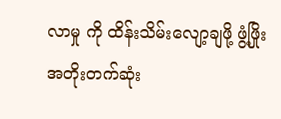လာမှု ကို ထိန်းသိမ်းလျော့ချဖို့ ဖွံ့ဖြိုးအတိုးတက်ဆုံး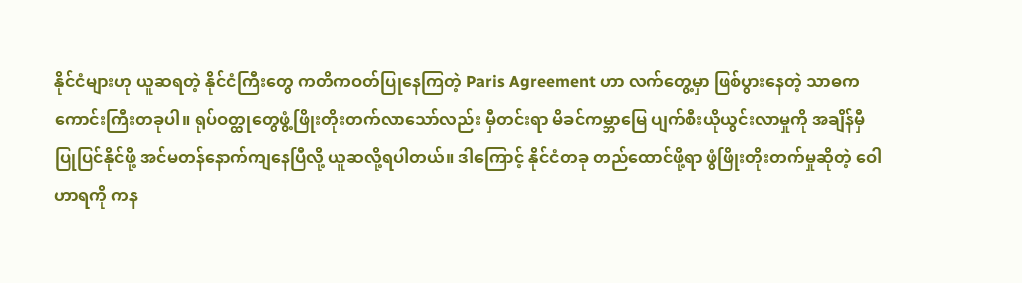နိုင်ငံများဟု ယူဆရတဲ့ နိုင်ငံကြီးတွေ ကတိကဝတ်ပြုနေကြတဲ့ Paris Agreement ဟာ လက်တွေ့မှာ ဖြစ်ပွားနေတဲ့ သာဓကကောင်းကြီးတခုပါ။ ရုပ်ဝတ္ထုတွေဖွံ့ဖြိုးတိုးတက်လာသော်လည်း မှီတင်းရာ မိခင်ကမ္ဘာမြေ ပျက်စီးယိုယွင်းလာမှုကို အချိန်မှီ ပြုပြင်နိုင်ဖို့ အင်မတန်နောက်ကျနေပြီလို့ ယူဆလို့ရပါတယ်။ ဒါကြောင့် နိုင်ငံတခု တည်ထောင်ဖို့ရာ ဖွံဖြိုးတိုးတက်မှုဆိုတဲ့ ဝေါဟာရကို ကန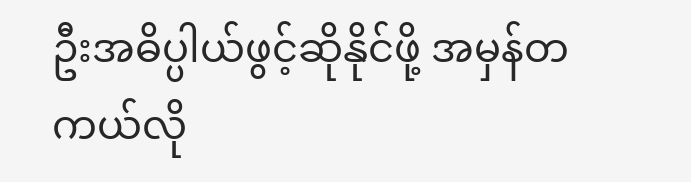ဦးအဓိပ္ပါယ်ဖွင့်ဆိုနိုင်ဖို့ အမှန်တကယ်လို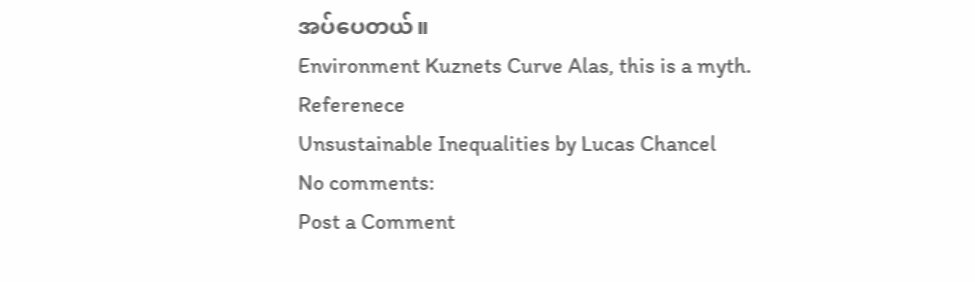အပ်ပေတယ်။
Environment Kuznets Curve Alas, this is a myth.
Referenece
Unsustainable Inequalities by Lucas Chancel
No comments:
Post a Comment